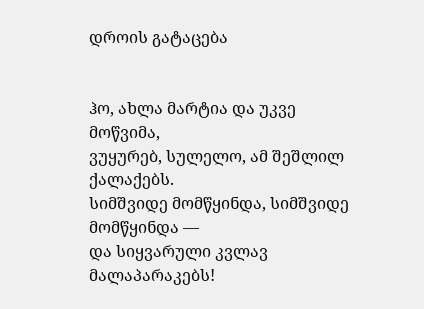დროის გატაცება


ჰო, ახლა მარტია და უკვე მოწვიმა,
ვუყურებ, სულელო, ამ შეშლილ ქალაქებს.
სიმშვიდე მომწყინდა, სიმშვიდე მომწყინდა —
და სიყვარული კვლავ მალაპარაკებს!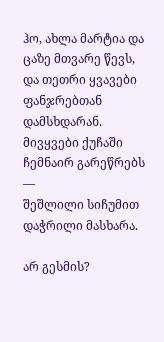ჰო, ახლა მარტია და ცაზე მთვარე წევს,
და თეთრი ყვავები ფანჯრებთან დამსხდარან.
მივყვები ქუჩაში ჩემნაირ გარეწრებს —
შეშლილი სიჩუმით დაჭრილი მასხარა.

არ გესმის?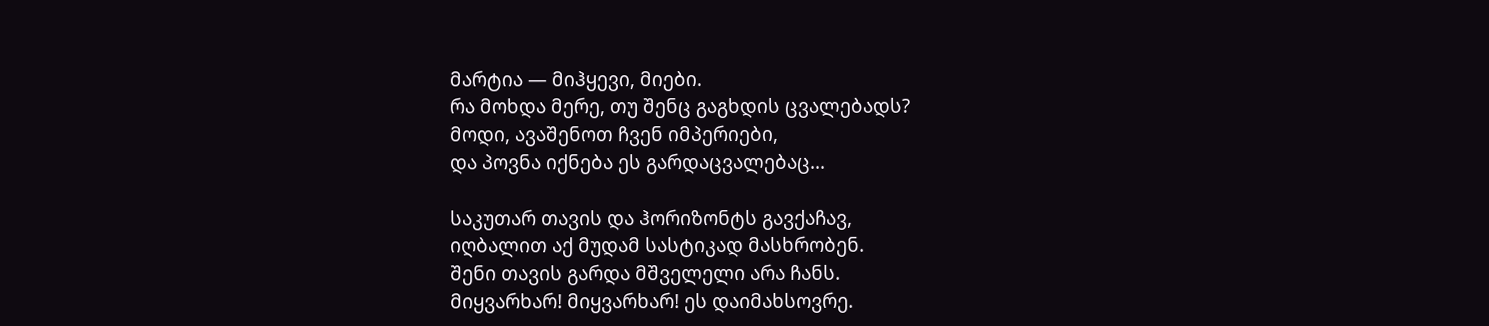მარტია — მიჰყევი, მიები.
რა მოხდა მერე, თუ შენც გაგხდის ცვალებადს?
მოდი, ავაშენოთ ჩვენ იმპერიები,
და პოვნა იქნება ეს გარდაცვალებაც...

საკუთარ თავის და ჰორიზონტს გავქაჩავ,
იღბალით აქ მუდამ სასტიკად მასხრობენ.
შენი თავის გარდა მშველელი არა ჩანს.
მიყვარხარ! მიყვარხარ! ეს დაიმახსოვრე.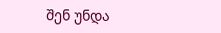შენ უნდა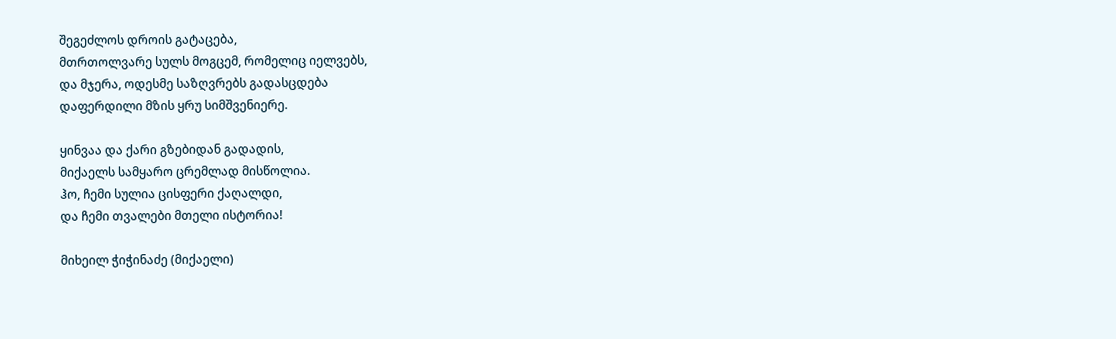შეგეძლოს დროის გატაცება,
მთრთოლვარე სულს მოგცემ, რომელიც იელვებს,
და მჯერა, ოდესმე საზღვრებს გადასცდება
დაფერდილი მზის ყრუ სიმშვენიერე.

ყინვაა და ქარი გზებიდან გადადის,
მიქაელს სამყარო ცრემლად მისწოლია.
ჰო, ჩემი სულია ცისფერი ქაღალდი,
და ჩემი თვალები მთელი ისტორია!

მიხეილ ჭიჭინაძე (მიქაელი)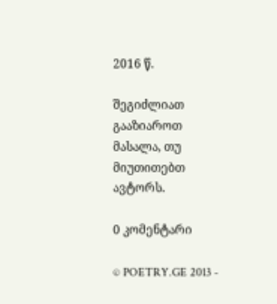2016 წ.

შეგიძლიათ გააზიაროთ მასალა, თუ მიუთითებთ ავტორს.

0 კომენტარი

© POETRY.GE 2013 -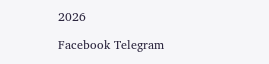2026

Facebook Telegram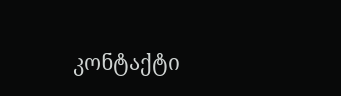კონტაქტი